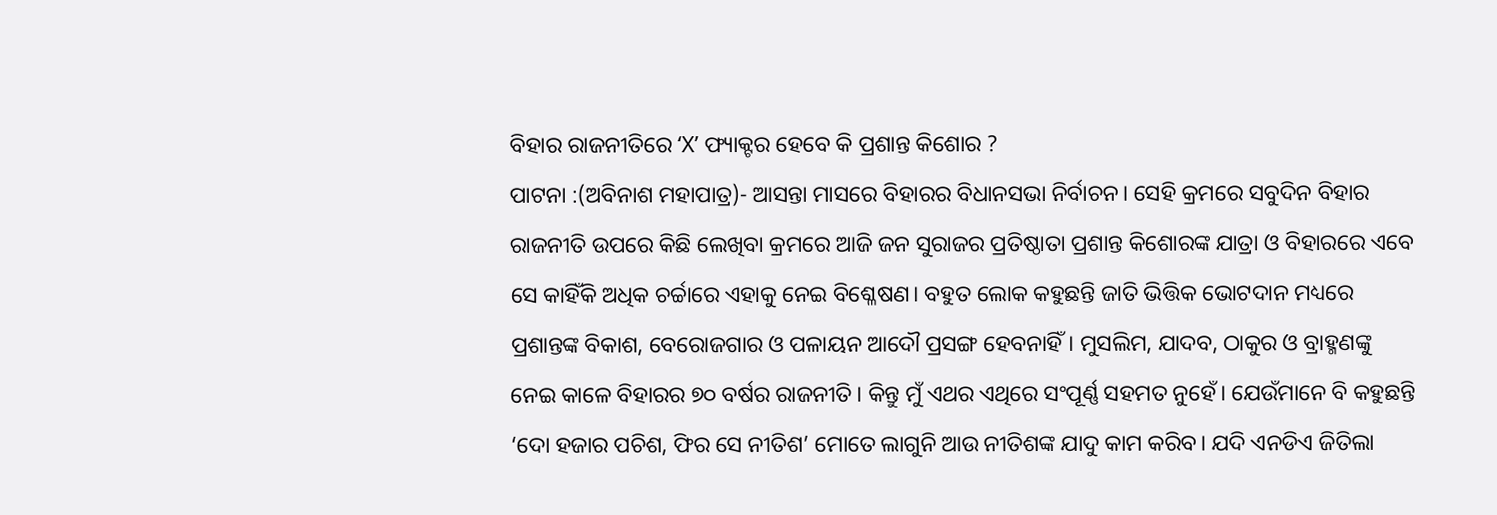ବିହାର ରାଜନୀତିରେ ‘X’ ଫ୍ୟାକ୍ଟର ହେବେ କି ପ୍ରଶାନ୍ତ କିଶୋର ?
ପାଟନା :(ଅବିନାଶ ମହାପାତ୍ର)- ଆସନ୍ତା ମାସରେ ବିହାରର ବିଧାନସଭା ନିର୍ବାଚନ। ସେହି କ୍ରମରେ ସବୁଦିନ ବିହାର ରାଜନୀତି ଉପରେ କିଛି ଲେଖିବା କ୍ରମରେ ଆଜି ଜନ ସୁରାଜର ପ୍ରତିଷ୍ଠାତା ପ୍ରଶାନ୍ତ କିଶୋରଙ୍କ ଯାତ୍ରା ଓ ବିହାରରେ ଏବେ ସେ କାହିଁକି ଅଧିକ ଚର୍ଚ୍ଚାରେ ଏହାକୁ ନେଇ ବିଶ୍ଳେଷଣ। ବହୁତ ଲୋକ କହୁଛନ୍ତି ଜାତି ଭିତ୍ତିକ ଭୋଟଦାନ ମଧ୍ୟରେ ପ୍ରଶାନ୍ତଙ୍କ ବିକାଶ, ବେରୋଜଗାର ଓ ପଳାୟନ ଆଦୌ ପ୍ରସଙ୍ଗ ହେବନାହିଁ। ମୁସଲିମ, ଯାଦବ, ଠାକୁର ଓ ବ୍ରାହ୍ମଣଙ୍କୁ ନେଇ କାଳେ ବିହାରର ୭୦ ବର୍ଷର ରାଜନୀତି। କିନ୍ତୁ ମୁଁ ଏଥର ଏଥିରେ ସଂପୂର୍ଣ୍ଣ ସହମତ ନୁହେଁ। ଯେଉଁମାନେ ବି କହୁଛନ୍ତି ‘ଦୋ ହଜାର ପଚିଶ, ଫିର ସେ ନୀତିଶ’ ମୋତେ ଲାଗୁନି ଆଉ ନୀତିଶଙ୍କ ଯାଦୁ କାମ କରିବ। ଯଦି ଏନଡିଏ ଜିତିଲା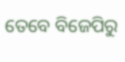ତେବେ ବିଜେପିରୁ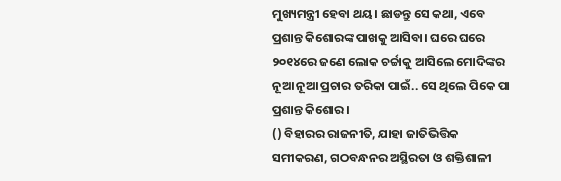ମୁଖ୍ୟମନ୍ତ୍ରୀ ହେବା ଥୟ। ଛାଡନ୍ତୁ ସେ କଥା, ଏବେ ପ୍ରଶାନ୍ତ କିଶୋରଙ୍କ ପାଖକୁ ଆସିବା। ଘରେ ଘରେ ୨୦୧୪ରେ ଜଣେ ଲୋକ ଚର୍ଚ୍ଚାକୁ ଆସିଲେ ମୋଦିଙ୍କର ନୂଆ ନୂଆ ପ୍ରଚାର ତରିକା ପାଇଁ.. ସେ ଥିଲେ ପିକେ ପା ପ୍ରଶାନ୍ତ କିଶୋର।
() ବିହାରର ରାଜନୀତି, ଯାହା ଜାତିଭିତ୍ତିକ ସମୀକରଣ, ଗଠବନ୍ଧନର ଅସ୍ଥିରତା ଓ ଶକ୍ତିଶାଳୀ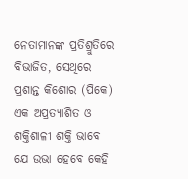ନେତାମାନଙ୍କ ପ୍ରତିଶ୍ରୁତିରେ ବିଭାଜିତ, ସେଥିରେ ପ୍ରଶାନ୍ତ କିଶୋର (ପିକେ) ଏକ ଅପ୍ରତ୍ୟାଶିତ ଓ ଶକ୍ତିଶାଳୀ ଶକ୍ତି ଭାବେ ଯେ ଉଭା ହେବେ କେହି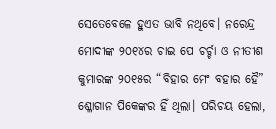ସେତେବେଳେ ହୁଏତ ଭାବି ନଥିବେ। ନରେନ୍ଦ୍ର ମୋଦୀଙ୍କ ୨୦୧୪ର ଚାଇ ପେ ଚର୍ଚ୍ଚା ଓ ନୀତୀଶ କୁମାରଙ୍କ ୨୦୧୫ର “ବିହାର ମେଂ ବହାର ହୈ” ଶ୍ଳୋଗାନ ପିକେଙ୍କର ହିଁ ଥିଲା। ପରିଚୟ ହେଲା,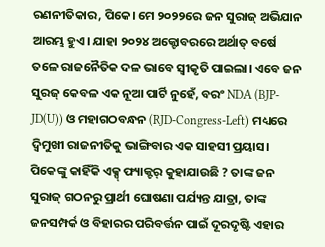ରଣନୀତିକାର, ପିକେ। ମେ ୨୦୨୨ରେ ଜନ ସୁରାଜ୍ ଅଭିଯାନ ଆରମ୍ଭ ହୁଏ। ଯାହା ୨୦୨୪ ଅକ୍ଟୋବରରେ ଅର୍ଥାତ୍ ବର୍ଷେ ତଳେ ରାଜନୈତିକ ଦଳ ଭାବେ ସ୍ବୀକୃତି ପାଇଲା। ଏବେ ଜନ ସୁରଜ୍ କେବଳ ଏକ ନୂଆ ପାର୍ଟି ନୁହେଁ, ବରଂ NDA (BJP-JD(U)) ଓ ମହାଗଠବନ୍ଧନ (RJD-Congress-Left) ମଧ୍ୟରେ ଦ୍ୱିମୁଖୀ ରାଜନୀତିକୁ ଭାଙ୍ଗିବାର ଏକ ସାହସୀ ପ୍ରୟାସ। ପିକେଙ୍କୁ କାହିଁକି ଏକ୍ସ୍ ଫ୍ୟାକ୍ଟର୍ କୁହାଯାଉଛି ? ତାଙ୍କ ଜନ ସୁରାଜ୍ ଗଠନରୁ ପ୍ରାର୍ଥୀ ଘୋଷଣା ପର୍ଯ୍ୟନ୍ତ ଯାତ୍ରା, ତାଙ୍କ ଜନସମ୍ପର୍କ ଓ ବିହାରର ପରିବର୍ତ୍ତନ ପାଇଁ ଦୂରଦୃଷ୍ଟି ଏହାର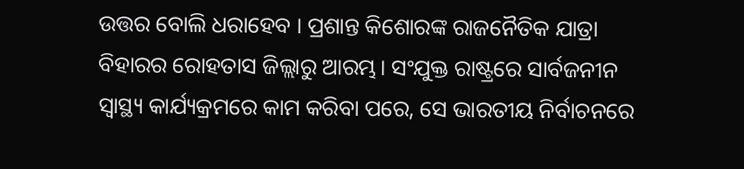ଉତ୍ତର ବୋଲି ଧରାହେବ । ପ୍ରଶାନ୍ତ କିଶୋରଙ୍କ ରାଜନୈତିକ ଯାତ୍ରା ବିହାରର ରୋହତାସ ଜିଲ୍ଲାରୁ ଆରମ୍ଭ। ସଂଯୁକ୍ତ ରାଷ୍ଟ୍ରରେ ସାର୍ବଜନୀନ ସ୍ୱାସ୍ଥ୍ୟ କାର୍ଯ୍ୟକ୍ରମରେ କାମ କରିବା ପରେ, ସେ ଭାରତୀୟ ନିର୍ବାଚନରେ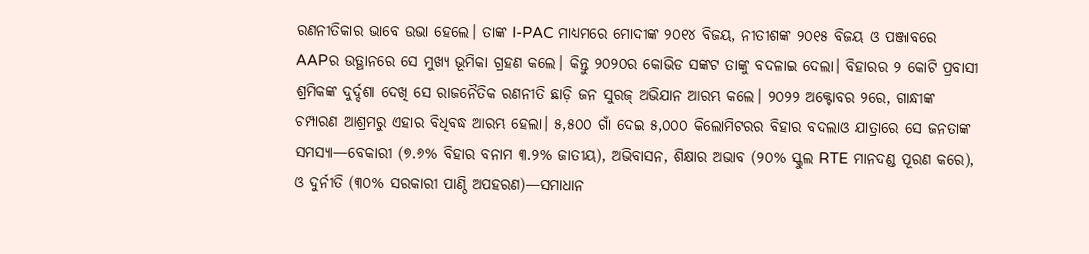ରଣନୀତିକାର ଭାବେ ଉଭା ହେଲେ। ତାଙ୍କ I-PAC ମାଧ୍ୟମରେ ମୋଦୀଙ୍କ ୨୦୧୪ ବିଜୟ, ନୀତୀଶଙ୍କ ୨୦୧୫ ବିଜୟ ଓ ପଞ୍ଜାବରେ AAPର ଉତ୍ଥାନରେ ସେ ମୁଖ୍ୟ ଭୂମିକା ଗ୍ରହଣ କଲେ। କିନ୍ତୁ ୨୦୨୦ର କୋଭିଡ ସଙ୍କଟ ତାଙ୍କୁ ବଦଳାଇ ଦେଲା। ବିହାରର ୨ କୋଟି ପ୍ରବାସୀ ଶ୍ରମିକଙ୍କ ଦୁର୍ଦ୍ଦଶା ଦେଖି ସେ ରାଜନୈତିକ ରଣନୀତି ଛାଡ଼ି ଜନ ସୁରଜ୍ ଅଭିଯାନ ଆରମ୍ଭ କଲେ। ୨୦୨୨ ଅକ୍ଟୋବର ୨ରେ, ଗାନ୍ଧୀଙ୍କ ଚମ୍ପାରଣ ଆଶ୍ରମରୁ ଏହାର ବିଧିବଦ୍ଧ ଆରମ୍ଭ ହେଲା। ୫,୫୦୦ ଗାଁ ଦେଇ ୫,୦୦୦ କିଲୋମିଟରର ବିହାର ବଦଲାଓ ଯାତ୍ରାରେ ସେ ଜନତାଙ୍କ ସମସ୍ୟା—ବେକାରୀ (୭.୬% ବିହାର ବନାମ ୩.୨% ଜାତୀୟ), ଅଭିବାସନ, ଶିକ୍ଷାର ଅଭାବ (୨୦% ସ୍କୁଲ RTE ମାନଦଣ୍ଡ ପୂରଣ କରେ), ଓ ଦୁର୍ନୀତି (୩୦% ସରକାରୀ ପାଣ୍ଠି ଅପହରଣ)—ସମାଧାନ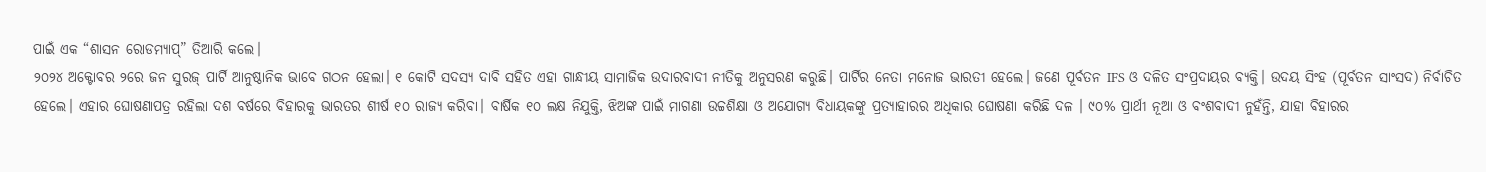ପାଇଁ ଏକ “ଶାସନ ରୋଡମ୍ୟାପ୍” ତିଆରି କଲେ।
୨୦୨୪ ଅକ୍ଟୋବର ୨ରେ ଜନ ସୁରଜ୍ ପାର୍ଟି ଆନୁଷ୍ଠାନିକ ଭାବେ ଗଠନ ହେଲା। ୧ କୋଟି ସଦସ୍ୟ ଦାବି ସହିତ ଏହା ଗାନ୍ଧୀୟ ସାମାଜିକ ଉଦାରବାଦୀ ନୀତିକୁ ଅନୁସରଣ କରୁଛି। ପାର୍ଟିର ନେତା ମନୋଜ ଭାରତୀ ହେଲେ। ଜଣେ ପୂର୍ବତନ IFS ଓ ଦଳିତ ସଂପ୍ରଦାୟର ବ୍ୟକ୍ତି। ଉଦୟ ସିଂହ (ପୂର୍ବତନ ସାଂସଦ) ନିର୍ବାଚିତ ହେଲେ। ଏହାର ଘୋଷଣାପତ୍ର ରହିଲା ଦଶ ବର୍ଷରେ ବିହାରକୁ ଭାରତର ଶୀର୍ଷ ୧୦ ରାଜ୍ୟ କରିବା। ବାର୍ଷିକ ୧୦ ଲକ୍ଷ ନିଯୁକ୍ତି, ଝିଅଙ୍କ ପାଇଁ ମାଗଣା ଉଚ୍ଚଶିକ୍ଷା ଓ ଅଯୋଗ୍ୟ ବିଧାୟକଙ୍କୁ ପ୍ରତ୍ୟାହାରର ଅଧିକାର ଘୋଷଣା କରିଛି ଦଳ । ୯୦% ପ୍ରାର୍ଥୀ ନୂଆ ଓ ବଂଶବାଦୀ ନୁହଁନ୍ତି, ଯାହା ବିହାରର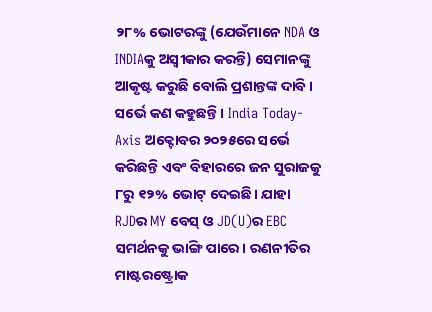୨୮% ଭୋଟରଙ୍କୁ (ଯେଉଁମାନେ NDA ଓ INDIAକୁ ଅସ୍ୱୀକାର କରନ୍ତି) ସେମାନଙ୍କୁ ଆକୃଷ୍ଟ କରୁଛି ବୋଲି ପ୍ରଶାନ୍ତଙ୍କ ଦାବି ।
ସର୍ଭେ କଣ କହୁଛନ୍ତି । India Today-Axis ଅକ୍ଟୋବର ୨୦୨୫ରେ ସର୍ଭେ କରିଛନ୍ତି ଏବଂ ବିହାରରେ ଜନ ସୁରାଜକୁ ୮ରୁ ୧୨% ଭୋଟ୍ ଦେଇଛି। ଯାହା RJDର MY ବେସ୍ ଓ JD(U)ର EBC ସମର୍ଥନକୁ ଭାଙ୍ଗି ପାରେ। ରଣନୀତିର ମାଷ୍ଟରଷ୍ଟ୍ରୋକ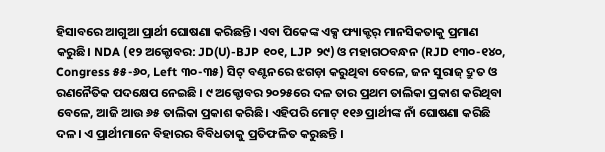ହିସାବରେ ଆଗୁଆ ପ୍ରାର୍ଥୀ ଘୋଷଣା କରିଛନ୍ତି। ଏବା ପିକେଙ୍କ ଏକ୍ସ ଫ୍ୟାକ୍ଟର୍ ମାନସିକତାକୁ ପ୍ରମାଣ କରୁଛି। NDA (୧୨ ଅକ୍ଟୋବର: JD(U)-BJP ୧୦୧, LJP ୨୯) ଓ ମହାଗଠବନ୍ଧନ (RJD ୧୩୦-୧୪୦, Congress ୫୫-୬୦, Left ୩୦-୩୫) ସିଟ୍ ବଣ୍ଟନରେ ଝଗଡ଼ା କରୁଥିବା ବେଳେ, ଜନ ସୁରାଜ୍ ଦ୍ରୁତ ଓ ରଣନୈତିକ ପଦକ୍ଷେପ ନେଇଛି । ୯ ଅକ୍ଟୋବର ୨୦୨୫ରେ ଦଳ ତାର ପ୍ରଥମ ତାଲିକା ପ୍ରକାଶ କରିଥିବା ବେଳେ, ଆଜି ଆଉ ୬୫ ତାଲିକା ପ୍ରକାଶ କରିଛି। ଏହିପରି ମୋଟ୍ ୧୧୬ ପ୍ରାର୍ଥୀଙ୍କ ନାଁ ଘୋଷଣା କରିଛି ଦଳ। ଏ ପ୍ରାର୍ଥୀମାନେ ବିହାରର ବିବିଧତାକୁ ପ୍ରତିଫଳିତ କରୁଛନ୍ତି ।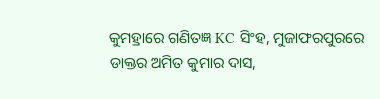କୁମହ୍ରାରେ ଗଣିତଜ୍ଞ KC ସିଂହ, ମୁଜାଫରପୁରରେ ଡାକ୍ତର ଅମିତ କୁମାର ଦାସ,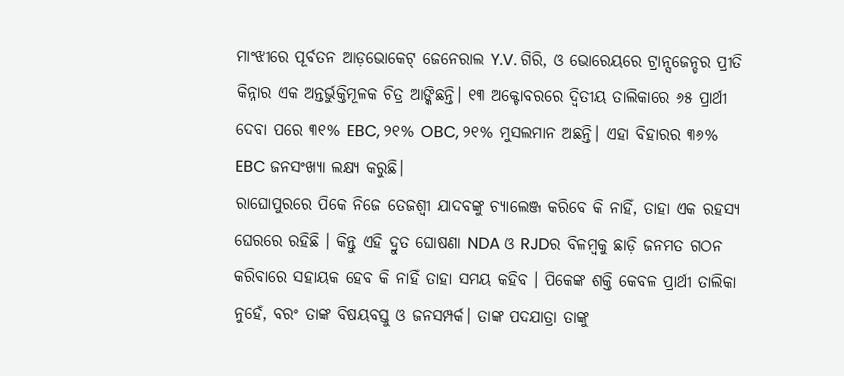ମାଂଝୀରେ ପୂର୍ବତନ ଆଡ଼ଭୋକେଟ୍ ଜେନେରାଲ Y.V. ଗିରି, ଓ ଭୋରେୟରେ ଟ୍ରାନ୍ସଜେନ୍ଡର ପ୍ରୀତି କିନ୍ନାର ଏକ ଅନ୍ତର୍ଭୁକ୍ତିମୂଳକ ଚିତ୍ର ଆଙ୍କିଛନ୍ତି। ୧୩ ଅକ୍ଟୋବରରେ ଦ୍ୱିତୀୟ ତାଲିକାରେ ୬୫ ପ୍ରାର୍ଥୀ ଦେବା ପରେ ୩୧% EBC, ୨୧% OBC, ୨୧% ମୁସଲମାନ ଅଛନ୍ତି। ଏହା ବିହାରର ୩୬% EBC ଜନସଂଖ୍ୟା ଲକ୍ଷ୍ୟ କରୁଛି।
ରାଘୋପୁରରେ ପିକେ ନିଜେ ତେଜଶ୍ୱୀ ଯାଦବଙ୍କୁ ଚ୍ୟାଲେଞ୍ଜ କରିବେ କି ନାହିଁ, ତାହା ଏକ ରହସ୍ୟ ଘେରରେ ରହିଛି । କିନ୍ତୁ ଏହି ଦ୍ରୁତ ଘୋଷଣା NDA ଓ RJDର ବିଳମ୍ବକୁ ଛାଡ଼ି ଜନମତ ଗଠନ କରିବାରେ ସହାୟକ ହେବ କି ନାହିଁ ତାହା ସମୟ କହିବ । ପିକେଙ୍କ ଶକ୍ତି କେବଳ ପ୍ରାର୍ଥୀ ତାଲିକା ନୁହେଁ, ବରଂ ତାଙ୍କ ବିଷୟବସ୍ତୁ ଓ ଜନସମ୍ପର୍କ। ତାଙ୍କ ପଦଯାତ୍ରା ତାଙ୍କୁ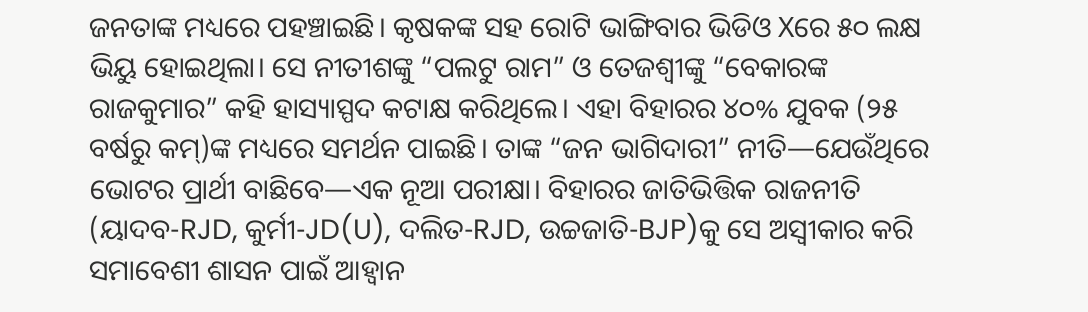ଜନତାଙ୍କ ମଧ୍ୟରେ ପହଞ୍ଚାଇଛି। କୃଷକଙ୍କ ସହ ରୋଟି ଭାଙ୍ଗିବାର ଭିଡିଓ Xରେ ୫୦ ଲକ୍ଷ ଭିୟୁ ହୋଇଥିଲା। ସେ ନୀତୀଶଙ୍କୁ “ପଲଟୁ ରାମ” ଓ ତେଜଶ୍ୱୀଙ୍କୁ “ବେକାରଙ୍କ ରାଜକୁମାର” କହି ହାସ୍ୟାସ୍ପଦ କଟାକ୍ଷ କରିଥିଲେ। ଏହା ବିହାରର ୪୦% ଯୁବକ (୨୫ ବର୍ଷରୁ କମ୍)ଙ୍କ ମଧ୍ୟରେ ସମର୍ଥନ ପାଇଛି। ତାଙ୍କ “ଜନ ଭାଗିଦାରୀ” ନୀତି—ଯେଉଁଥିରେ ଭୋଟର ପ୍ରାର୍ଥୀ ବାଛିବେ—ଏକ ନୂଆ ପରୀକ୍ଷା। ବିହାରର ଜାତିଭିତ୍ତିକ ରାଜନୀତି (ୟାଦବ-RJD, କୁର୍ମୀ-JD(U), ଦଲିତ-RJD, ଉଚ୍ଚଜାତି-BJP)କୁ ସେ ଅସ୍ୱୀକାର କରି ସମାବେଶୀ ଶାସନ ପାଇଁ ଆହ୍ୱାନ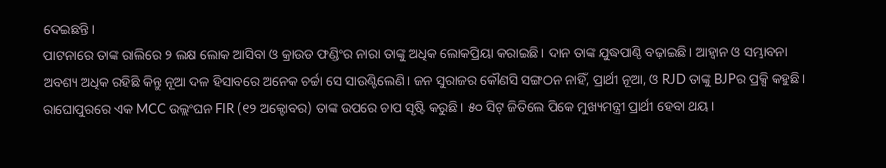ଦେଇଛନ୍ତି।
ପାଟନାରେ ତାଙ୍କ ରାଲିରେ ୨ ଲକ୍ଷ ଲୋକ ଆସିବା ଓ କ୍ରାଉଡ ଫଣ୍ଡିଂର ନାରା ତାଙ୍କୁ ଅଧିକ ଲୋକପ୍ରିୟା କରାଇଛି। ଦାନ ତାଙ୍କ ଯୁଦ୍ଧପାଣ୍ଠି ବଢ଼ାଇଛି। ଆହ୍ୱାନ ଓ ସମ୍ଭାବନା ଅବଶ୍ୟ ଅଧିକ ରହିଛି କିନ୍ତୁ ନୂଆ ଦଳ ହିସାବରେ ଅନେକ ଚର୍ଚ୍ଚା ସେ ସାଉଣ୍ଟିଲେଣି। ଜନ ସୁରାଜର କୌଣସି ସଙ୍ଗଠନ ନାହିଁ, ପ୍ରାର୍ଥୀ ନୂଆ, ଓ RJD ତାଙ୍କୁ BJPର ପ୍ରକ୍ସି କହୁଛି। ରାଘୋପୁରରେ ଏକ MCC ଉଲ୍ଲଂଘନ FIR (୧୨ ଅକ୍ଟୋବର) ତାଙ୍କ ଉପରେ ଚାପ ସୃଷ୍ଟି କରୁଛି। ୫୦ ସିଟ୍ ଜିତିଲେ ପିକେ ମୁଖ୍ୟମନ୍ତ୍ରୀ ପ୍ରାର୍ଥୀ ହେବା ଥୟ।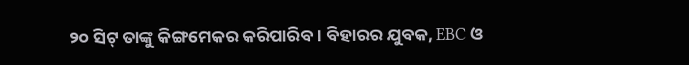୨୦ ସିଟ୍ ତାଙ୍କୁ କିଙ୍ଗମେକର କରିପାରିବ। ବିହାରର ଯୁବକ, EBC ଓ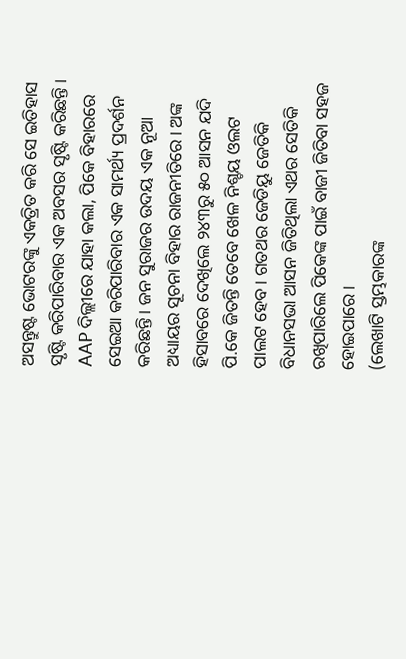ଅସନ୍ତୁଷ୍ଟ ଭୋଟରଙ୍କୁ ଏକତ୍ରିତ କରି ସେ ଇତିହାସ ସୃଷ୍ଟି କରିପାରିବାର ଏକ ଅବସର ସୃଷ୍ଟି କରିଛନ୍ତି ।
AAP ଦିଲ୍ଲୀରେ ଯାହା କଲା, ପିକେ ବିହାରରେ ସେଇଆ କରିପାରିବାର ଏକ ସାମର୍ଥ୍ୟ ପ୍ରଦର୍ଶନ କରିଛନ୍ତି। ଜନ ସୁରାଜର ଉଦୟ ଏକ ନୂଆ ଅଧ୍ୟାୟର ସୂଚନା ବିହାର ରାଜନୀତିରେ। ଅଙ୍କ ହିସାବରେ ଦେଖିଲେ ୨୪୩ରୁ ୫୦ ଆସନ ଯଦି ପି.କେ ଜିତନ୍ତି ତେବେ ଖେଳ ନିଶ୍ଚୟ ଓଲଟ ପାଲଟ ହେବ। ଗତଥର ଜେଡିୟୁ ଜେତିକି ବିଧାନସଭା ଆସନ ଜିତିଥିଲା ଏଥର ସେତିକି ରଖିପାରିଲେ ପିକେଙ୍କ ପାଇଁ ବାଜୀ ଜିତିବା ସହଜ ହୋଇପାରେ।
(ଲେଖାଟି ସ୍ତମ୍ଭକାରଙ୍କ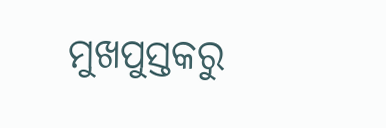ମୁଖପୁସ୍ତକରୁ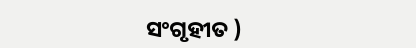ସଂଗୃହୀତ )